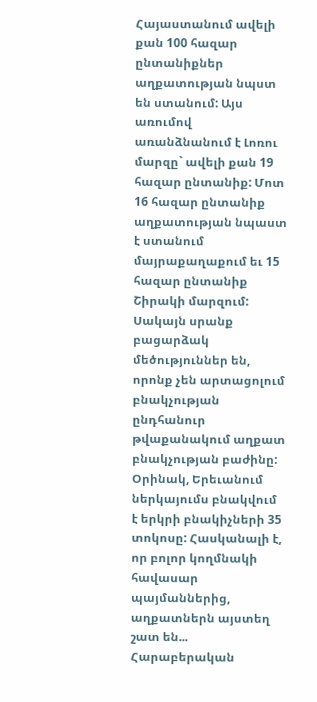Հայաստանում ավելի քան 100 հազար ընտանիքներ աղքատության նպստ են ստանում: Այս առումով առանձնանում է Լոռու մարզը` ավելի քան 19 հազար ընտանիք: Մոտ 16 հազար ընտանիք աղքատության նպաստ է ստանում մայրաքաղաքում եւ 15 հազար ընտանիք Շիրակի մարզում:
Սակայն սրանք բացարձակ մեծություններ են, որոնք չեն արտացոլում բնակչության ընդհանուր թվաքանակում աղքատ բնակչության բաժինը: Օրինակ, Երեւանում ներկայումս բնակվում է երկրի բնակիչների 35 տոկոսը: Հասկանալի է, որ բոլոր կողմնակի հավասար պայմաններից, աղքատներն այստեղ շատ են...
Հարաբերական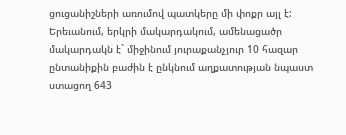ցուցանիշների առումով պատկերը մի փոքր այլ է: Երեւանում, երկրի մակարդակում, ամենացածր մակարդակն է` միջինում յուրաքանչյուր 10 հազար ընտանիքին բաժին է ընկնում աղքատության նպաստ ստացող 643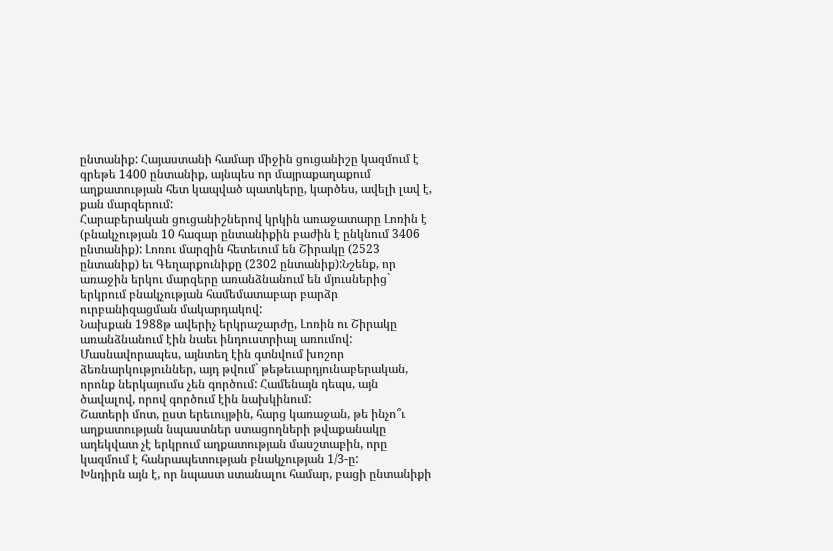ընտանիք: Հայաստանի համար միջին ցուցանիշը կազմում է գրեթե 1400 ընտանիք, այնպես որ մայրաքաղաքում աղքատության հետ կապված պատկերը, կարծես, ավելի լավ է, քան մարզերում:
Հարաբերական ցուցանիշներով կրկին առաջատարը Լոռին է (բնակչության 10 հազար ընտանիքին բաժին է ընկնում 3406 ընտանիք): Լոռու մարզին հետեւում են Շիրակը (2523 ընտանիք) եւ Գեղարքունիքը (2302 ընտանիք):Նշենք, որ առաջին երկու մարզերը առանձնանում են մյուսներից` երկրում բնակչության համեմատաբար բարձր ուրբանիզացման մակարդակով:
Նախքան 1988թ ավերիչ երկրաշարժը, Լոռին ու Շիրակը առանձնանում էին նաեւ ինդուստրիալ առումով: Մասնավորապես, այնտեղ էին գտնվում խոշոր ձեռնարկություններ, այդ թվում` թեթեւարդյունաբերական, որոնք ներկայումս չեն գործում: Համենայն դեպս, այն ծավալով, որով գործում էին նախկինում:
Շատերի մոտ, ըստ երեւույթին, հարց կառաջան, թե ինչո՞ւ աղքատության նպաստներ ստացողների թվաքանակը ադեկվատ չէ երկրում աղքատության մասշտաբին, որը կազմում է հանրապետության բնակչության 1/3-ը:
Խնդիրն այն է, որ նպաստ ստանալու համար, բացի ընտանիքի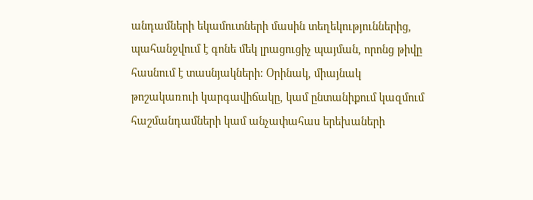անդամների եկամուտների մասին տեղեկություններից, պահանջվում է գոնե մեկ լրացուցիչ պայման, որոնց թիվը հասնում է տասնյակների: Օրինակ, միայնակ թոշակառուի կարգավիճակը, կամ ընտանիքում կազմում հաշմանդամների կամ անչափահաս երեխաների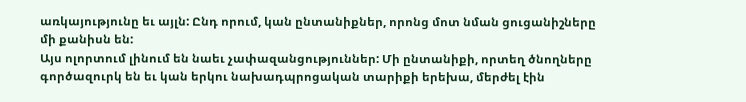առկայությունը եւ այլն: Ընդ որում, կան ընտանիքներ, որոնց մոտ նման ցուցանիշները մի քանիսն են:
Այս ոլորտում լինում են նաեւ չափազանցություններ: Մի ընտանիքի, որտեղ ծնողները գործազուրկ են եւ կան երկու նախադպրոցական տարիքի երեխա, մերժել էին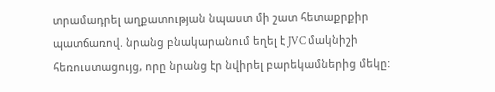տրամադրել աղքատության նպաստ մի շատ հետաքրքիր պատճառով. նրանց բնակարանում եղել է JVC մակնիշի հեռուստացույց, որը նրանց էր նվիրել բարեկամներից մեկը: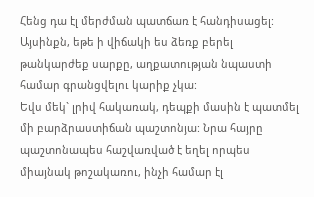Հենց դա էլ մերժման պատճառ է հանդիսացել: Այսինքն, եթե ի վիճակի ես ձեռք բերել թանկարժեք սարքը, աղքատության նպաստի համար գրանցվելու կարիք չկա:
Եվս մեկ` լրիվ հակառակ, դեպքի մասին է պատմել մի բարձրաստիճան պաշտոնյա: Նրա հայրը պաշտոնապես հաշվառված է եղել որպես միայնակ թոշակառու, ինչի համար էլ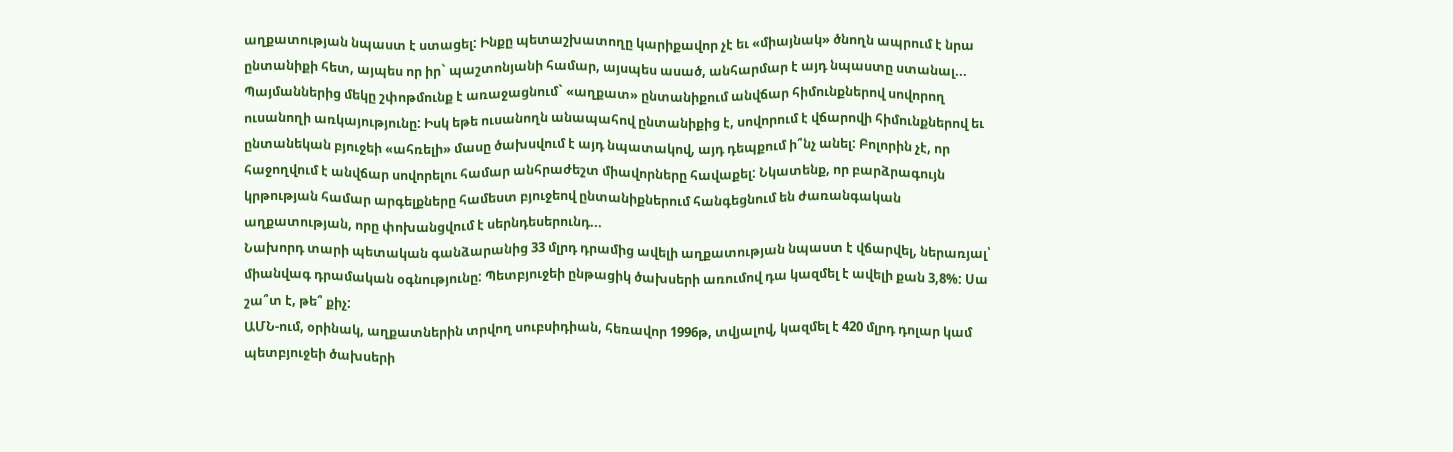աղքատության նպաստ է ստացել: Ինքը պետաշխատողը կարիքավոր չէ եւ «միայնակ» ծնողն ապրում է նրա ընտանիքի հետ, այպես որ իր` պաշտոնյանի համար, այսպես ասած, անհարմար է այդ նպաստը ստանալ...
Պայմաններից մեկը շփոթմունք է առաջացնում` «աղքատ» ընտանիքում անվճար հիմունքներով սովորող ուսանողի առկայությունը: Իսկ եթե ուսանողն անապահով ընտանիքից է, սովորում է վճարովի հիմունքներով եւ ընտանեկան բյուջեի «ահռելի» մասը ծախսվում է այդ նպատակով, այդ դեպքում ի՞նչ անել: Բոլորին չէ, որ հաջողվում է անվճար սովորելու համար անհրաժեշտ միավորները հավաքել: Նկատենք, որ բարձրագույն կրթության համար արգելքները համեստ բյուջեով ընտանիքներում հանգեցնում են ժառանգական աղքատության, որը փոխանցվում է սերնդեսերունդ...
Նախորդ տարի պետական գանձարանից 33 մլրդ դրամից ավելի աղքատության նպաստ է վճարվել, ներառյալ՝ միանվագ դրամական օգնությունը: Պետբյուջեի ընթացիկ ծախսերի առումով դա կազմել է ավելի քան 3,8%: Սա շա՞տ է, թե՞ քիչ:
ԱՄՆ-ում, օրինակ, աղքատներին տրվող սուբսիդիան, հեռավոր 1996թ, տվյալով, կազմել է 420 մլրդ դոլար կամ պետբյուջեի ծախսերի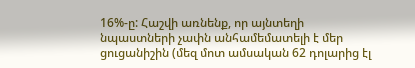16%-ը: Հաշվի առնենք, որ այնտեղի նպաստների չափն անհամեմատելի է մեր ցուցանիշին (մեզ մոտ ամսական 62 դոլարից էլ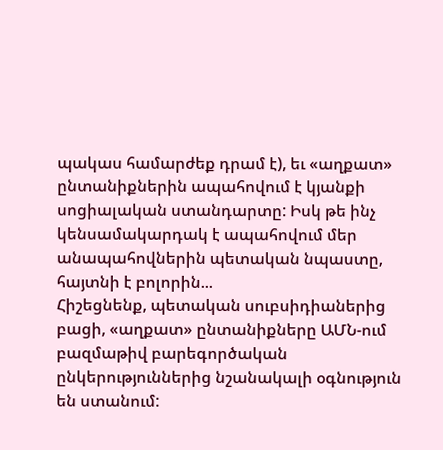պակաս համարժեք դրամ է), եւ «աղքատ» ընտանիքներին ապահովում է կյանքի սոցիալական ստանդարտը: Իսկ թե ինչ կենսամակարդակ է ապահովում մեր անապահովներին պետական նպաստը, հայտնի է բոլորին...
Հիշեցնենք, պետական սուբսիդիաներից բացի, «աղքատ» ընտանիքները ԱՄՆ-ում բազմաթիվ բարեգործական ընկերություններից նշանակալի օգնություն են ստանում: